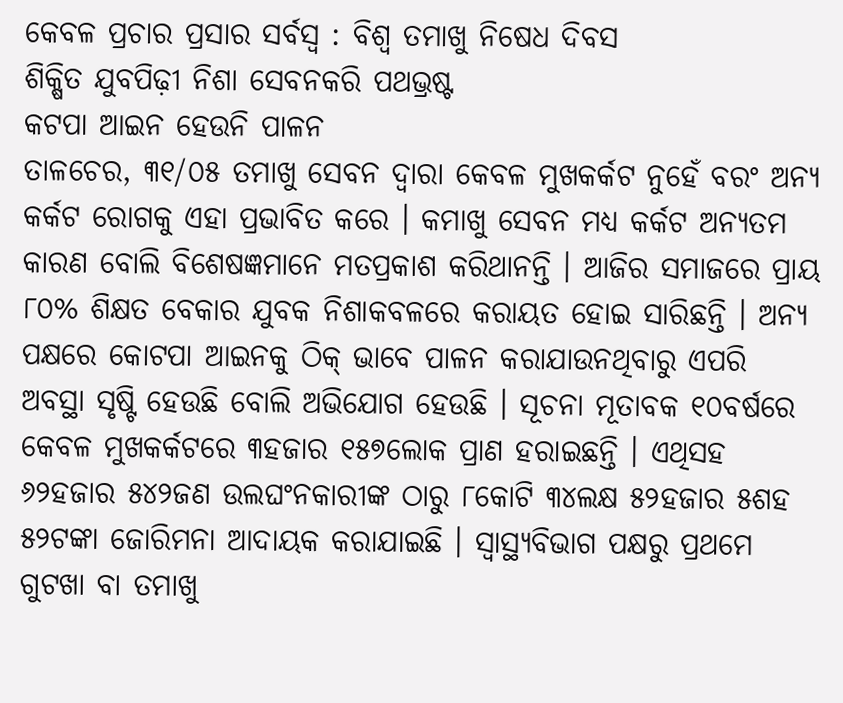କେବଳ ପ୍ରଚାର ପ୍ରସାର ସର୍ବସ୍ୱ : ବିଶ୍ୱ ତମାଖୁ ନିଷେଧ ଦିବସ
ଶିକ୍ଷିତ ଯୁବପିଢ଼ୀ ନିଶା ସେବନକରି ପଥଭ୍ରଷ୍ଟ
କଟପା ଆଇନ ହେଉନି ପାଳନ
ତାଳଚେର, ୩୧/୦୫ ତମାଖୁ ସେବନ ଦ୍ୱାରା କେବଳ ମୁଖକର୍କଟ ନୁହେଁ ବରଂ ଅନ୍ୟ କର୍କଟ ରୋଗକୁ ଏହା ପ୍ରଭାବିତ କରେ । କମାଖୁ ସେବନ ମଧ୍ୟ କର୍କଟ ଅନ୍ୟତମ କାରଣ ବୋଲି ବିଶେଷଜ୍ଞମାନେ ମତପ୍ରକାଶ କରିଥାନନ୍ତି । ଆଜିର ସମାଜରେ ପ୍ରାୟ ୮୦% ଶିକ୍ଷତ ବେକାର ଯୁବକ ନିଶାକବଳରେ କରାୟତ ହୋଇ ସାରିଛନ୍ତି । ଅନ୍ୟ ପକ୍ଷରେ କୋଟପା ଆଇନକୁ ଠିକ୍ ଭାବେ ପାଳନ କରାଯାଉନଥିବାରୁ ଏପରି ଅବସ୍ଥା ସୃଷ୍ଟି ହେଉଛି ବୋଲି ଅଭିଯୋଗ ହେଉଛି । ସୂଚନା ମୂତାବକ ୧୦ବର୍ଷରେ କେବଳ ମୁଖକର୍କଟରେ ୩ହଜାର ୧୫୭ଲୋକ ପ୍ରାଣ ହରାଇଛନ୍ତି । ଏଥିସହ ୬୨ହଜାର ୫୪୨ଜଣ ଉଲଘଂନକାରୀଙ୍କ ଠାରୁ ୮କୋଟି ୩୪ଲକ୍ଷ ୫୨ହଜାର ୫ଶହ ୫୨ଟଙ୍କା ଜୋରିମନା ଆଦାୟକ କରାଯାଇଛି । ସ୍ୱାସ୍ଥ୍ୟବିଭାଗ ପକ୍ଷରୁ ପ୍ରଥମେ ଗୁଟଖା ବା ତମାଖୁ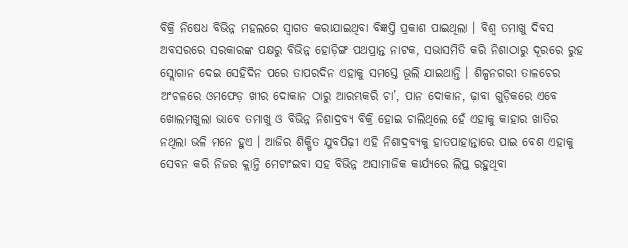ବିକ୍ରି ନିଷେଧ ବିଭିନ୍ନ ମହଲରେ ସ୍ୱାଗତ କରାଯାଇଥିବା ବିଜ୍ଞପ୍ତି ପ୍ରକାଶ ପାଇଥିଲା । ବିଶ୍ୱ ତମାଖୁ ଦିବସ ଅବସରରେ ସରକାରଙ୍କ ପକ୍ଷରୁ ବିଭିନ୍ନ ହୋଡ଼ିଙ୍ଗ ପଥପ୍ରାନ୍ତ ନାଟକ, ସଭାସମିତି କରି ନିଶାଠାରୁ ଦୂରରେ ରୁହ ସ୍ଲୋଗାନ ଦେଇ ସେହିଦିନ ପରେ ତାପରଦିନ ଏହାକୁ ସମସ୍ତେ ଭୂଲି ଯାଇଥାନ୍ତି । ଶିଳ୍ପନଗରୀ ତାଳଚେର ଅଂଚଳରେ ଓମଫେଡ଼ ଖୀର ଦୋକାନ ଠାରୁ ଆରମ୍ଭକରି ଚା’, ପାନ ଦୋକାନ, ଢ଼ାବା ଗୁଡ଼ିକରେ ଏବେ ଖୋଲମଖୁଲା ଭାବେ ତମାଖୁ ଓ ବିଭିନ୍ନ ନିଶାଦ୍ରବ୍ୟ ବିକ୍ରି ହୋଇ ଚାଲିଥିଲେ ହେଁ ଏହାକୁ କାହାର ଖାତିର ନଥିଲା ଭଳି ମନେ ହୁଏ । ଆଜିର ଶିକ୍ଷିତ ଯୁବପିଢ଼ୀ ଏହି ନିଶାଦ୍ରବ୍ୟକୁ ହାତପାହାନ୍ତାରେ ପାଇ ବେଶ ଏହାକୁ ସେବନ କରି ନିଜର କ୍ଲାନ୍ତି ମେଟାଂଇବା ସହ ବିଭିନ୍ନ ଅସାମାଜିକ କାର୍ଯ୍ୟରେ ଲିପ୍ତ ରହୁଥିବା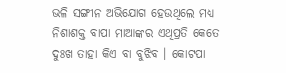ଭଳି ସଙ୍ଗୀନ ଅଭିଯୋଗ ହେଉଥିଲେ ମଧ୍ୟ ନିଶାଶକ୍ତ ବାପା ମାଆଙ୍କର ଏଥିପ୍ରତି କେତେ ଦୁଃଖ ତାହା କିଏ ବା ବୁଝିବ । କୋଟପା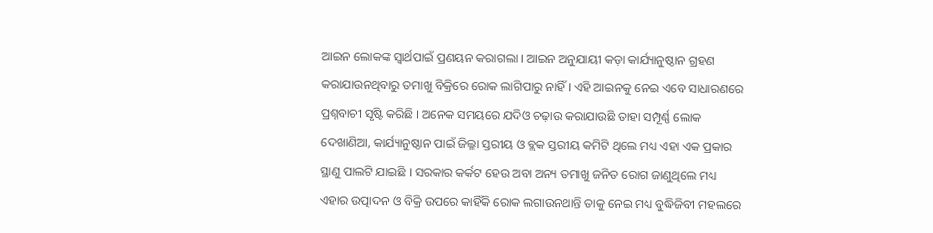ଆଇନ ଲୋକଙ୍କ ସ୍ୱାର୍ଥପାଇଁ ପ୍ରଣୟନ କରାଗଲା । ଆଇନ ଅନୁଯାୟୀ କଡ଼ା କାର୍ଯ୍ୟାନୁଷ୍ଠାନ ଗ୍ରହଣ କରାଯାଉନଥିବାରୁ ତମାଖୁ ବିକ୍ରିରେ ରୋକ ଲାଗିପାରୁ ନାହିଁ । ଏହି ଆଇନକୁ ନେଇ ଏବେ ସାଧାରଣରେ ପ୍ରଶ୍ନବାଚୀ ସୃଷ୍ଟି କରିଛି । ଅନେକ ସମୟରେ ଯଦିଓ ଚଢ଼ାଉ କରାଯାଉଛି ତାହା ସମ୍ପୂର୍ଣ୍ଣ ଲୋକ ଦେଖାଣିଆ, କାର୍ଯ୍ୟାନୁଷ୍ଠାନ ପାଇଁ ଜିଲ୍ଳା ସ୍ତରୀୟ ଓ ବ୍ଲକ ସ୍ତରୀୟ କମିଟି ଥିଲେ ମଧ୍ୟ ଏହା ଏକ ପ୍ରକାର ସ୍ଥାଣୁ ପାଲଟି ଯାଇଛି । ସରକାର କର୍କଟ ହେଉ ଅବା ଅନ୍ୟ ତମାଖୁ ଜନିତ ରୋଗ ଜାଣୁଥିଲେ ମଧ୍ୟ ଏହାର ଉତ୍ପାଦନ ଓ ବିକ୍ରି ଉପରେ କାହିଁକି ରୋକ ଲଗାଉନଥାନ୍ତି ତାକୁ ନେଇ ମଧ୍ୟ ବୁଦ୍ଧିଜିବୀ ମହଲରେ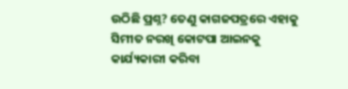ଉଠିଛି ପ୍ରଶ୍ନ? ତେଣୁ କାଗଜପତ୍ରରେ ଏହାକୁ ସିମୀତ ନରଖି କୋଟପା ଆଇନକୁ କାର୍ଯ୍ୟକାରୀ କରିବା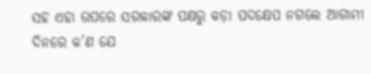ସହ ଏହା ଉପରେ ସରକାରଙ୍କ ପକ୍ଷରୁ କଡ଼ା ପଦକ୍ଷେପ ନଗଲେ ଆଗାମୀ ଦିନରେ କ’ଣ ଯେ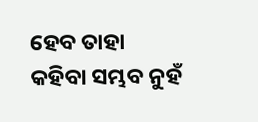ହେବ ତାହା କହିବା ସମ୍ଭବ ନୁହଁ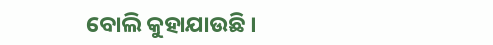ବୋଲି କୁହାଯାଉଛି ।